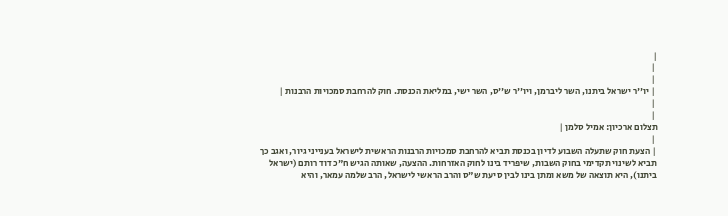|
 |
 |
 | יו''ר ישראל ביתנו, השר ליברמן, ויו''ר ש''ס, השר ישי, במליאת הכנסת. חוק להרחבת סמכויות הרבנות |
 |
 |
תצלום ארכיון: אמיל סלמן |
 |
 | הצעת חוק שתעלה השבוע לדיון בכנסת תביא להרחבת סמכויות הרבנות הראשית לישראל בענייני גיור, ואגב כך תביא לשינוי תקדימי בחוק השבות, שיפריד בינו לחוק האזרחות. ההצעה, שאותה הגיש ח"כ דוד רותם (ישראל ביתנו), היא תוצאה של משא ומתן בינו לבין סיעת ש"ס והרב הראשי לישראל, הרב שלמה עמאר, והיא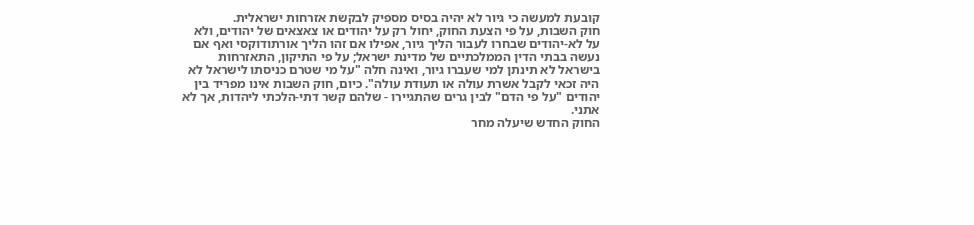קובעת למעשה כי גיור לא יהיה בסיס מספיק לבקשת אזרחות ישראלית.
חוק השבות, על פי הצעת החוק, יחול רק על יהודים או צאצאים של יהודים, ולא על לא-יהודים שבחרו לעבור הליך גיור, אפילו אם זהו הליך אורתודוקסי ואף אם נעשה בבתי הדין הממלכתיים של מדינת ישראל; על פי התיקון, התאזרחות בישראל לא תינתן למי שעברו גיור, ואינה חלה "על מי שטרם כניסתו לישראל לא היה זכאי לקבל אשרת עולה או תעודת עולה". כיום, חוק השבות אינו מפריד בין יהודים "על פי הדם" לבין גרים שהתגיירו - שלהם קשר דתי-הלכתי ליהדות, אך לא אתני.
החוק החדש שיעלה מחר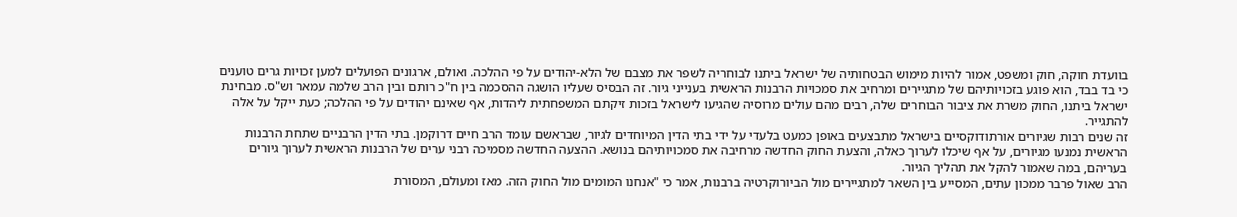בוועדת חוקה, חוק ומשפט, אמור להיות מימוש הבטחותיה של ישראל ביתנו לבוחריה לשפר את מצבם של הלא-יהודים על פי ההלכה. ואולם, ארגונים הפועלים למען זכויות גרים טוענים כי בד בבד, הוא פוגע בזכויותיהם של מתגיירים ומרחיב את סמכויות הרבנות הראשית בענייני גיור. זה הבסיס שעליו הושגה ההסכמה בין ח"כ רותם ובין הרב שלמה עמאר וש"ס. מבחינת ישראל ביתנו, החוק משרת את ציבור הבוחרים שלה, רבים מהם עולים מרוסיה שהגיעו לישראל בזכות זיקתם המשפחתית ליהדות, אף שאינם יהודים על פי ההלכה; כעת ייקל על אלה להתגייר.
זה שנים רבות שגיורים אורתודוקסיים בישראל מתבצעים באופן כמעט בלעדי על ידי בתי הדין המיוחדים לגיור, שבראשם עומד הרב חיים דרוקמן. בתי הדין הרבניים שתחת הרבנות הראשית נמנעו מגיורים, על אף שיכלו לערוך כאלה, והצעת החוק החדשה מרחיבה את סמכויותיהם בנושא. ההצעה החדשה מסמיכה רבני ערים של הרבנות הראשית לערוך גיורים בעריהם, במה שאמור להקל את תהליך הגיור.
הרב שאול פרבר ממכון עתים, המסייע בין השאר למתגיירים מול הביורוקרטיה ברבנות, אמר כי "אנחנו המומים מול החוק הזה. מאז ומעולם, המסורת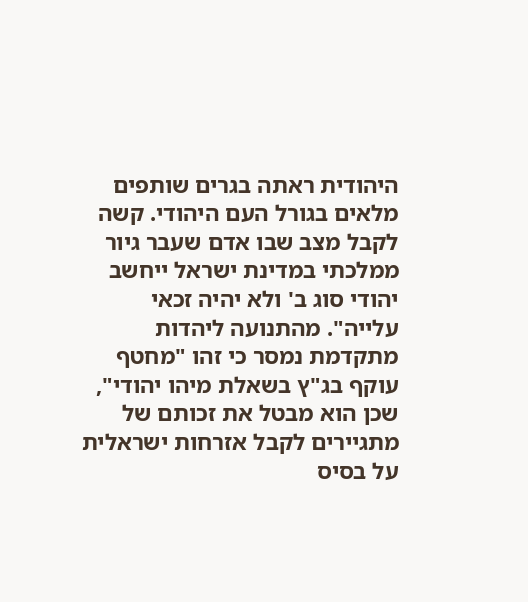היהודית ראתה בגרים שותפים מלאים בגורל העם היהודי. קשה לקבל מצב שבו אדם שעבר גיור ממלכתי במדינת ישראל ייחשב יהודי סוג ב' ולא יהיה זכאי עלייה". מהתנועה ליהדות מתקדמת נמסר כי זהו "מחטף עוקף בג"ץ בשאלת מיהו יהודי", שכן הוא מבטל את זכותם של מתגיירים לקבל אזרחות ישראלית על בסיס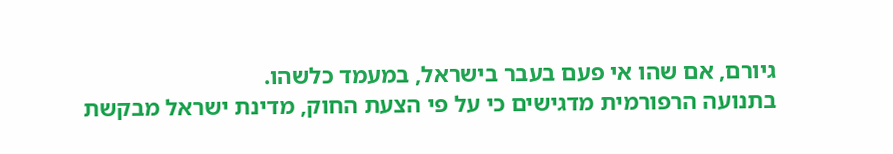גיורם, אם שהו אי פעם בעבר בישראל, במעמד כלשהו.
בתנועה הרפורמית מדגישים כי על פי הצעת החוק, מדינת ישראל מבקשת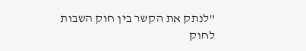"לנתק את הקשר בין חוק השבות לחוק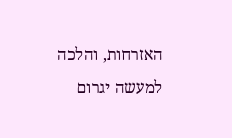האזרחות, והלכה למעשה יגרום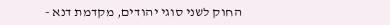החוק לשני סוגי יהודים, מקדמת דנא -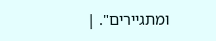ומתגיירים". |